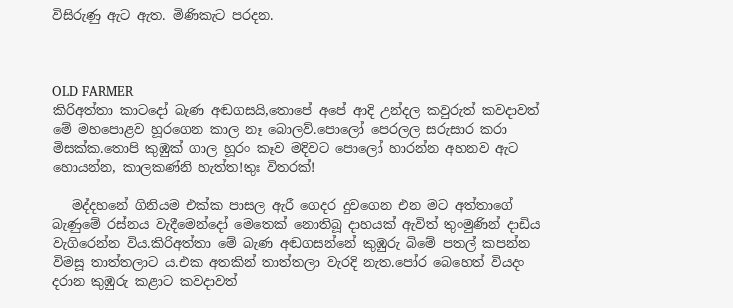විසිරුණු ඇට ඇත. මිණිකැට පරදන.



OLD FARMER
කිරිඅත්තා කාටදෝ බැණ අඬගසයි,තොපේ අපේ ආදි උන්දල කවුරුත් කවදාවත් මේ මහපොළව හූරගෙන කාල නෑ බොලව්.පොලෝ පෙරලල සරුසාර කරා මිසක්ක.තොපි කුඹුක් ගාල හූරං කෑව මදිවට පොලෝ හාරන්න අහනව ඇට හොයන්න, කාලකණ්නි හැත්ත!තුඃ විතරක්!

   මද්දහනේ ගිනියම එක්ක පාසල ඇරී ගෙදර දුවගෙන එන මට අත්තාගේ බැණුමේ රස්නය වැදීමෙන්දෝ මෙතෙක් නොතිබූ දාහයක් ඇවිත් තුංමුණින් දාඩිය වැගිරෙන්න විය.කිරිඅත්තා මේ බැණ අඬගසන්නේ කුඹුරු බිමේ පතල් කපන්න විමසූ තාත්තලාට ය.එක අතකින් තාත්තලා වැරදි නැත.පෝර බෙහෙත් වියදං දරාන කුඹුරු කළාට කවදාවත්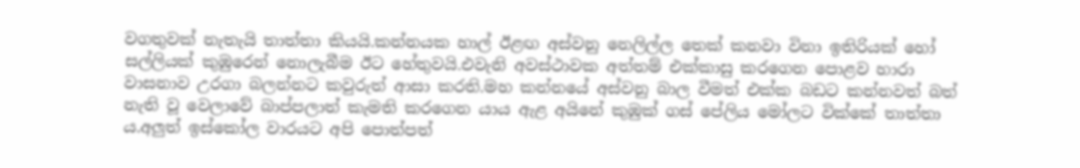වගතුවක් නැතැයි තාත්තා කියයි.කන්නයක හාල් ඊළඟ අස්වනු නෙලිල්ල තෙක් කනවා විනා ඉතිරියක් හෝ සල්ලියක් කුඹුරෙන් නොලැබීම ඊට හේතුවයි.එවැනි අවස්ථාවක අත්තම් එක්කාසු කරගෙන පොළව හාරා වාසනාව උරගා බලන්නට කවුරුත් ආසා කරති.මහ කන්නයේ අස්වනු බාල වීමත් එක්ක බඩට කන්නවත් බත් නැති වූ වෙලාවේ බාප්පලාත් කැමති කරගෙන යාය ඇළ අයිනේ කුඹුක් ගස් පේලිය මෝලට වික්කේ තාත්තා ය.අලුත් ඉස්කෝල වාරයට අපි පොත්පත්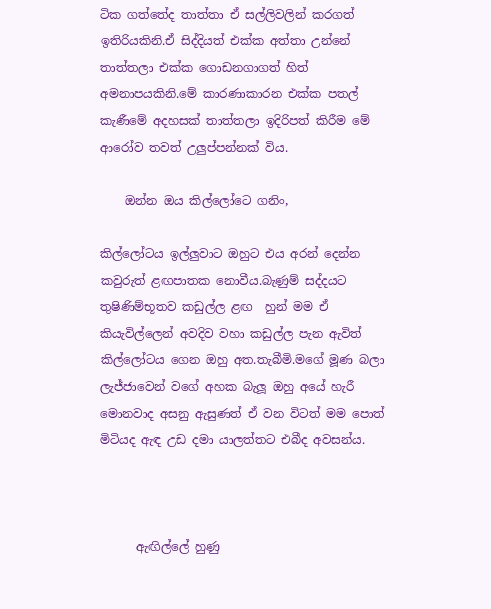ටික ගත්තේද තාත්තා ඒ සල්ලිවලින් කරගත් ඉතිරියකිනි.ඒ සිද්දියත් එක්ක අත්තා උන්නේ තාත්තලා එක්ක ගොඩනගාගත් හිත් අමනාපයකිනි.මේ කාරණාකාරන එක්ක පතල් කැණීමේ අදහසක් තාත්තලා ඉදිරිපත් කිරීම මේ ආරෝව තවත් උලුප්පන්නක් විය.

    ඔන්න ඔය කිල්ලෝටෙ ගනිං,

කිල්ලෝටය ඉල්ලුවාට ඔහුට එය අරන් දෙන්න කවුරුත් ළඟපාතක නොවීය.බැණුම් සද්දයට තුෂිණිම්භූතව කඩුල්ල ළඟ  හුන් මම ඒ කියැවිල්ලෙන් අවදිව වහා කඩුල්ල පැන ඇවිත් කිල්ලෝටය ගෙන ඔහු අත.තැබීමි.මගේ මූණ බලා ලැජ්ජාවෙන් වගේ අහක බැලූ ඔහු අයේ හැරී මොනවාද අසනු ඇසුණත් ඒ වන විටත් මම පොත් මිටියද ඇඳ උඩ දමා යාලත්තට එබීද අවසන්ය.



      ඇඟිල්ලේ හුණු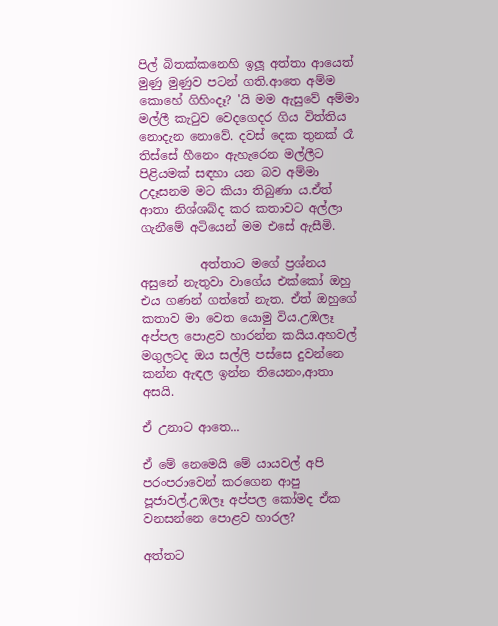පිල් බිතක්කනෙහි ඉලූ අත්තා ආයෙත් මුණු මුණුව පටන් ගති.ආතෙ අම්ම කොහේ ගිහිංදෑ? 'යි මම ඇසුවේ අම්මා මල්ලී කැටුව වෙදගෙදර ගිය විත්තිය නොදැන නොවේ. දවස් දෙක තුනක් රෑ තිස්සේ හීනෙං ඇහැරෙන මල්ලීට පිළියමක් සඳහා යන බව අම්මා උදෑසනම මට කියා තිබුණා ය.ඒත් ආතා නිශ්ශබ්ද කර කතාවට අල්ලා ගැනීමේ අටියෙන් මම එසේ ඇසීමි.

          අත්තාට මගේ ප්‍රශ්නය අසුනේ නැතුවා වාගේය එක්කෝ ඔහු එය ගණන් ගත්තේ නැත. ඒත් ඔහුගේ කතාව මා වෙත යොමු විය.උඹලෑ අප්පල පොළව හාරන්න කයිය.අහවල් මගුලටද ඔය සල්ලි පස්සෙ දුවන්නෙ කන්න ඇඳල ඉන්න තියෙනං,ආතා අසයි.

ඒ උනාට ආතෙ...

ඒ මේ නෙමෙයි මේ යායවල් අපි පරංපරාවෙන් කරගෙන ආපු පූජාවල්.උඹලෑ අප්පල කෝමද ඒක වනසන්නෙ පොළව හාරල?

අත්තට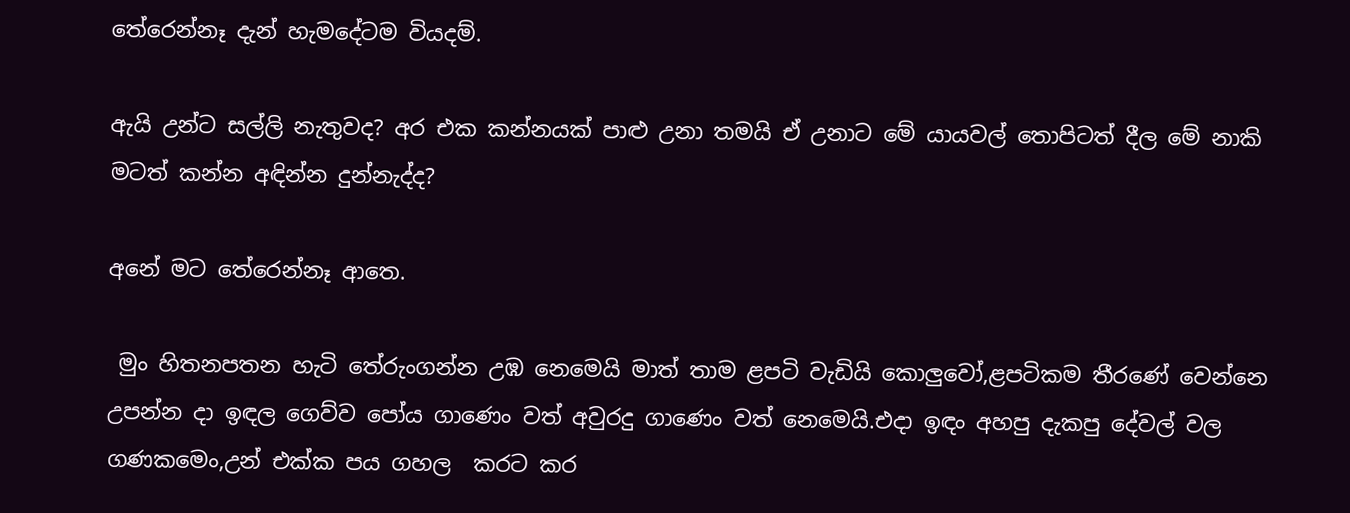තේරෙන්නෑ දැන් හැමදේටම වියදම්.

ඇයි උන්ට සල්ලි නැතුවද? අර එක කන්නයක් පාළු උනා තමයි ඒ උනාට මේ යායවල් තොපිටත් දීල මේ නාකි මටත් කන්න අඳින්න දුන්නැද්ද?

අනේ මට තේරෙන්නෑ ආතෙ.

 මුං හිතනපතන හැටි තේරුංගන්න උඹ නෙමෙයි මාත් තාම ළපටි වැඩියි කොලුවෝ,ළපටිකම තීරණේ වෙන්නෙ උපන්න දා ඉඳල ගෙව්ව පෝය ගාණෙං වත් අවුරදු ගාණෙං වත් නෙමෙයි.එදා ඉඳං අහපු දැකපු දේවල් වල ගණකමෙං,උන් එක්ක පය ගහල  කරට කර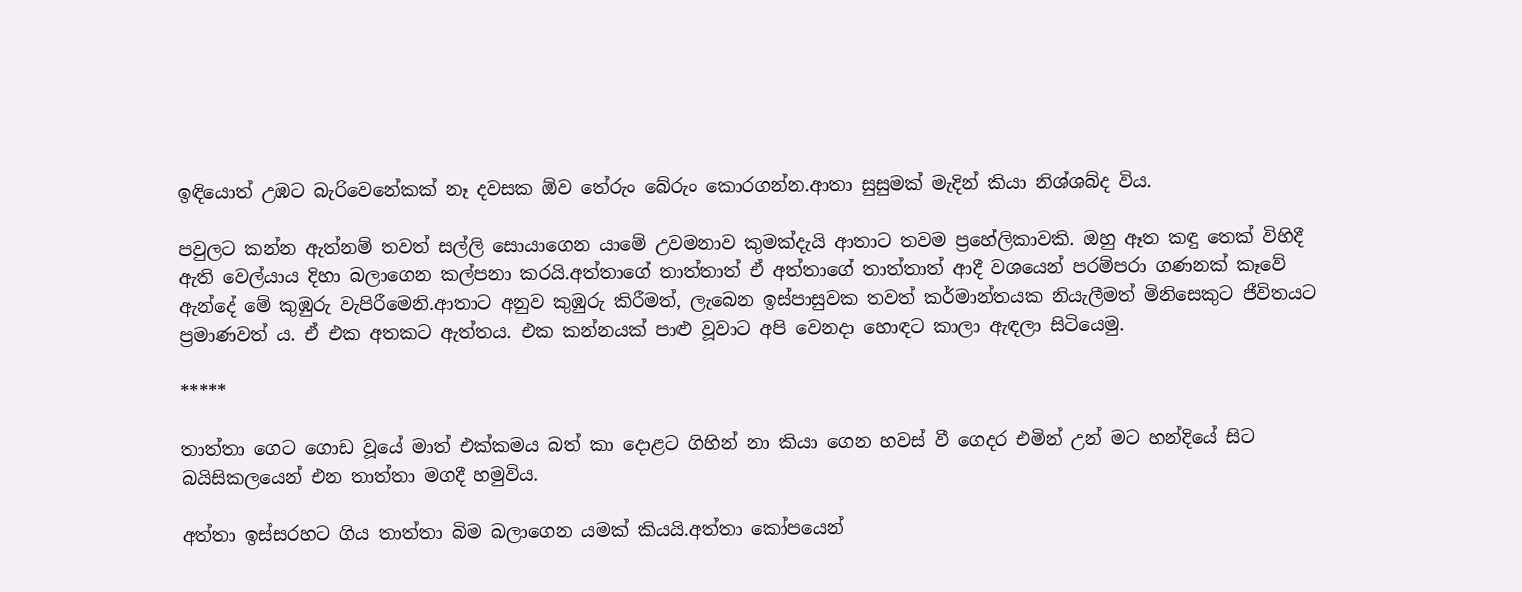ඉඳියොත් උඹට බැරිවෙනේකක් නෑ දවසක ඕව තේරුං බේරුං කොරගන්න.ආතා සුසුමක් මැදින් කියා නිශ්ශබ්ද විය.

පවුලට කන්න ඇත්නම් තවත් සල්ලි සොයාගෙන යාමේ උවමනාව කුමක්දැයි ආතාට තවම ප්‍රහේලිකාවකි. ඔහු ඈත කඳු තෙක් විහිදී ඇති වෙල්යාය දිහා බලාගෙන කල්පනා කරයි.අත්තාගේ තාත්තාත් ඒ අත්තාගේ තාත්තාත් ආදී වශයෙන් පරම්පරා ගණනක් කෑවේ ඇන්දේ මේ කුඹුරු වැපිරීමෙනි.ආතාට අනුව කුඹුරු කිරීමත්, ලැබෙන ඉස්පාසුවක තවත් කර්මාන්තයක නියැලීමත් මිනිසෙකුට ජීවිතයට ප්‍රමාණවත් ය. ඒ එක අතකට ඇත්තය. එක කන්නයක් පාළු වූවාට අපි වෙනදා හොඳට කාලා ඇඳලා සිටියෙමු.

*****

තාත්තා ගෙට ගොඩ වූයේ මාත් එක්කමය බත් කා දොළට ගිහින් නා කියා ගෙන හවස් වී ගෙදර එමින් උන් මට හන්දියේ සිට බයිසිකලයෙන් එන තාත්තා මගදී හමුවිය.

අත්තා ඉස්සරහට ගිය තාත්තා බිම බලාගෙන යමක් කියයි.අත්තා කෝපයෙන්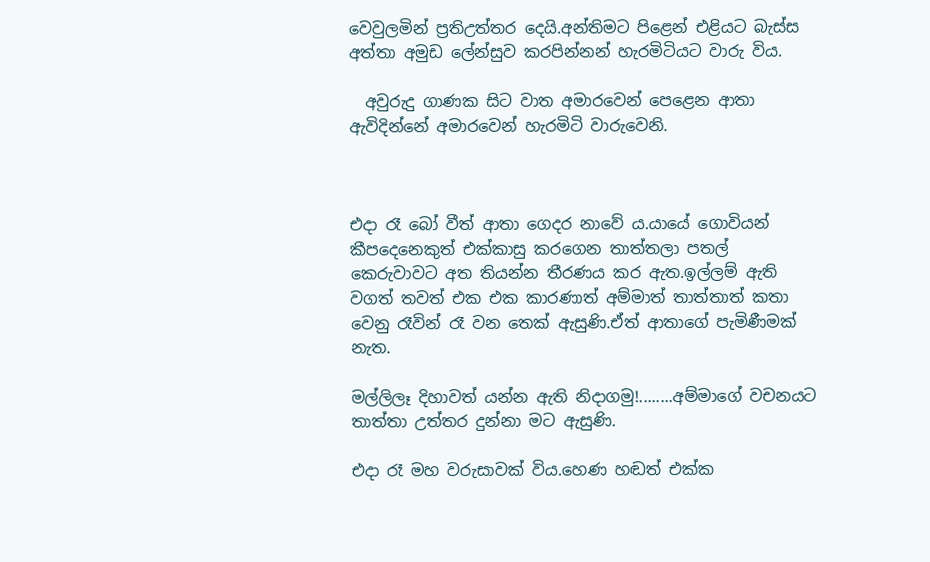වෙවුලමින් ප්‍රතිඋත්තර දෙයි.අන්තිමට පිළෙන් එළියට බැස්ස අත්තා අමුඩ ලේන්සුව කරපින්නන් හැරමිටියට වාරු විය.

  අවුරුදු ගාණක සිට වාත අමාරවෙන් පෙළෙන ආතා ඇවිදින්නේ අමාරවෙන් හැරමිටි වාරුවෙනි.



එදා රෑ බෝ වීත් ආතා ගෙදර නාවේ ය.යායේ ගොවියන් කීපදෙනෙකුත් එක්කාසු කරගෙන තාත්තලා පතල් කෙරුවාවට අත තියන්න තීරණය කර ඇත.ඉල්ලම් ඇති වගත් තවත් එක එක කාරණාත් අම්මාත් තාත්තාත් කතා වෙනු රෑවින් රෑ වන තෙක් ඇසුණි.ඒත් ආතාගේ පැමිණීමක් නැත.

මල්ලිලෑ දිහාවත් යන්න ඇති නිදාගමු!........අම්මාගේ වචනයට තාත්තා උත්තර දුන්නා මට ඇසුණි.

එදා රෑ මහ වරුසාවක් විය.හෙණ හඬත් එක්ක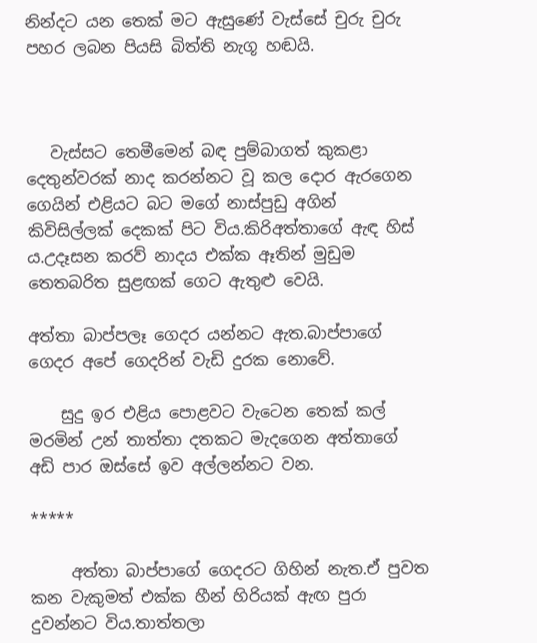නින්දට යන තෙක් මට ඇසුණේ වැස්සේ චුරු චුරු පහර ලබන පියසි බිත්ති නැගූ හඬයි.



   වැස්සට තෙමීමෙන් බඳ පුම්බාගත් කුකළා දෙතුන්වරක් නාද කරන්නට වූ කල දොර ඇරගෙන ගෙයින් එළියට බට මගේ නාස්පුඩු අගින් කිවිසිල්ලක් දෙකක් පිට විය.කිරිඅත්තාගේ ඇඳ හිස් ය.උදෑසන කරව් නාදය එක්ක ඈතින් මුඩුම තෙතබරිත සුළඟක් ගෙට ඇතුළු වෙයි.

අත්තා බාප්පලෑ ගෙදර යන්නට ඇත.බාප්පාගේ ගෙදර අපේ ගෙදරින් වැඩි දුරක නොවේ.

    සුදු ඉර එළිය පොළවට වැටෙන තෙක් කල් මරමින් උන් තාත්තා දතකට මැදගෙන අත්තාගේ අඩි පාර ඔස්සේ ඉව අල්ලන්නට වන.

*****

     අත්තා බාප්පාගේ ගෙදරට ගිහින් නැත.ඒ පුවත කන වැකුමත් එක්ක හීන් හිරියක් ඇඟ පුරා දුවන්නට විය.තාත්තලා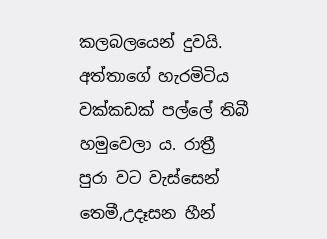කලබලයෙන් දුවයි. අත්තාගේ හැරමිටිය වක්කඩක් පල්ලේ තිබී හමුවෙලා ය. රාත්‍රී පුරා වට වැස්සෙන් තෙමී,උදෑසන හීන්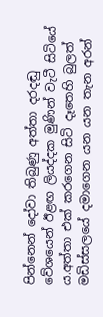පින්නෙන් දෝවා තිබුණු අත්තා දරදඬු වේශයෙන් ඊළඟ ලියද්දක මුණින් වැටී සිටියේ ය.අත්තා එක් කරගෙන සිටි දෑතෙහි බුලත් මඩිස්සලයේ දමාගෙන යන යන තැන අරන්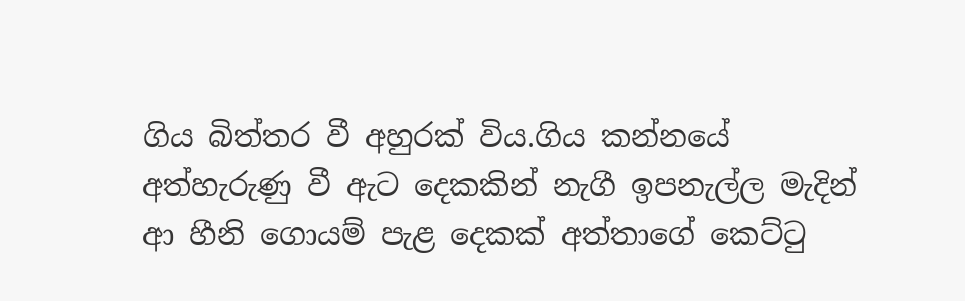ගිය බිත්තර වී අහුරක් විය.ගිය කන්නයේ අත්හැරුණු වී ඇට දෙකකින් නැගී ඉපනැල්ල මැදින් ආ හීනි ගොයම් පැළ දෙකක් අත්තාගේ කෙට්ටු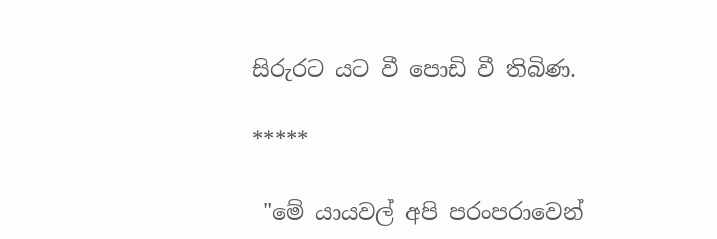සිරුරට යට වී පොඩි වී තිබිණ.

*****

 "මේ යායවල් අපි පරංපරාවෙන්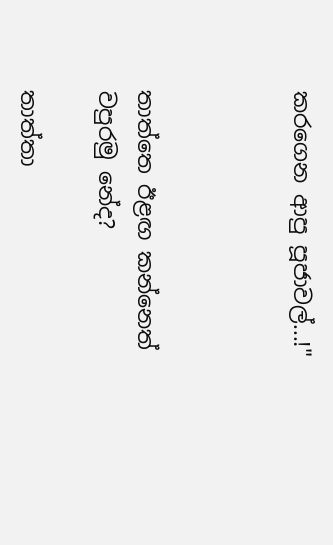කරගෙන ආපු පූජාවල්...!"



තාත්තෙ ඊළඟ කන්නෙත් වපුරමු නේද?

තාත්තා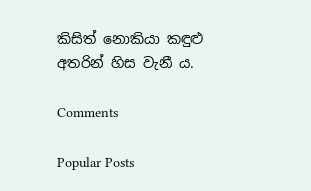කිසිත් නොකියා කඳුළු අතරින් හිස වැනී ය.

Comments

Popular Posts